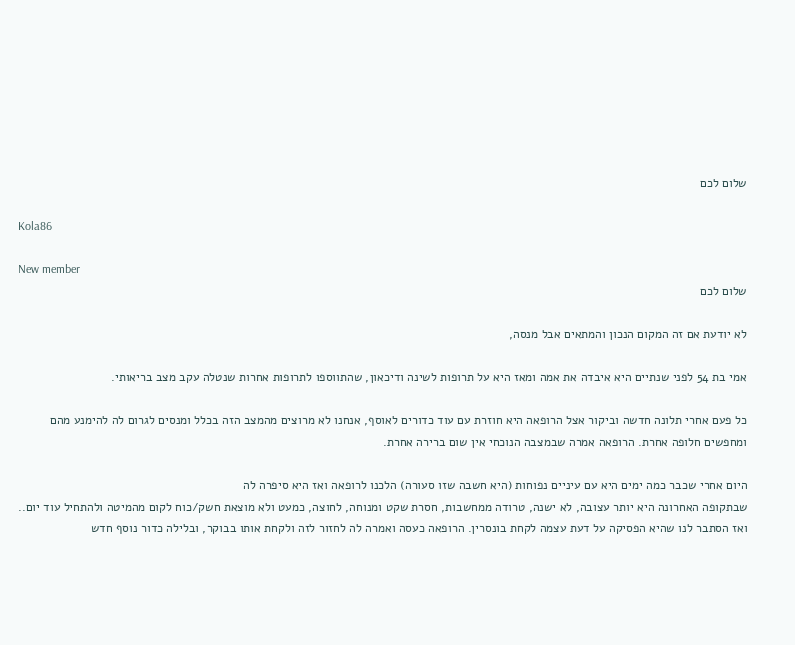שלום לכם

Kola86

New member
שלום לכם

לא יודעת אם זה המקום הנכון והמתאים אבל מנסה,

אמי בת 54 לפני שנתיים היא איבדה את אמה ומאז היא על תרופות לשינה ודיכאון, שהתווספו לתרופות אחרות שנטלה עקב מצב בריאותי.

כל פעם אחרי תלונה חדשה וביקור אצל הרופאה היא חוזרת עם עוד כדורים לאוסף, אנחנו לא מרוצים מהמצב הזה בכלל ומנסים לגרום לה להימנע מהם ומחפשים חלופה אחרת. הרופאה אמרה שבמצבה הנוכחי אין שום ברירה אחרת.

היום אחרי שכבר כמה ימים היא עם עיניים נפוחות (היא חשבה שזו סעורה) הלכנו לרופאה ואז היא סיפרה לה
שבתקופה האחרונה היא יותר עצובה, לא ישנה, טרודה ממחשבות, חסרת שקט ומנוחה, לחוצה, כמעט ולא מוצאת חשק/כוח לקום מהמיטה ולהתחיל עוד יום.. ואז הסתבר לנו שהיא הפסיקה על דעת עצמה לקחת בונסרין. הרופאה כעסה ואמרה לה לחזור לזה ולקחת אותו בבוקר, ובלילה כדור נוסף חדש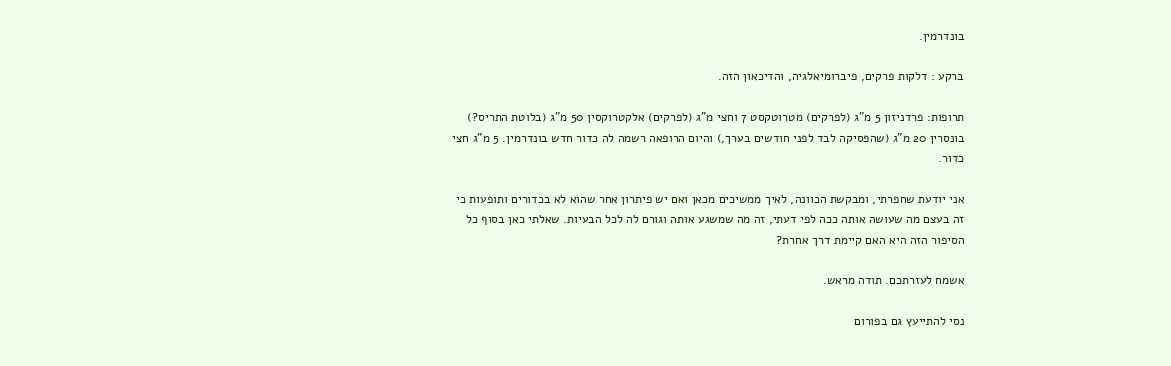בונדרמין.

ברקע : דלקות פרקים, פיברומיאלגיה, והדיכאון הזה.

תרופות: פרדניזון 5 מ"ג (לפרקים) מטרוטקסט 7 וחצי מ"ג (לפרקים) אלקטרוקסין 50 מ"ג (בלוטת התריס?) בונסרין 20 מ"ג (שהפסיקה לבד לפני חודשים בערך,) והיום הרופאה רשמה לה כדור חדש בונדרמין. 5 מ"ג חצי כדור.

אני יודעת שחפרתי, ומבקשת הכוונה, לאיך ממשיכים מכאן ואם יש פיתרון אחר שהוא לא בכדורים ותופעות כי זה בעצם מה שעושה אותה ככה לפי דעתי, זה מה שמשגע אותה וגורם לה לכל הבעיות. שאלתי כאן בסוף כל הסיפור הזה היא האם קיימת דרך אחרת?

אשמח לעזרתכם. תודה מראש.

נסי להתייעץ גם בפורום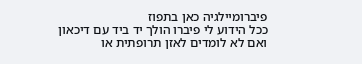פיברומיילגיה כאן בתפוז
ככל הידוע לי פיברו הולך יד ביד עם דיכאון ואם לא לומדים לאזן תרופתית או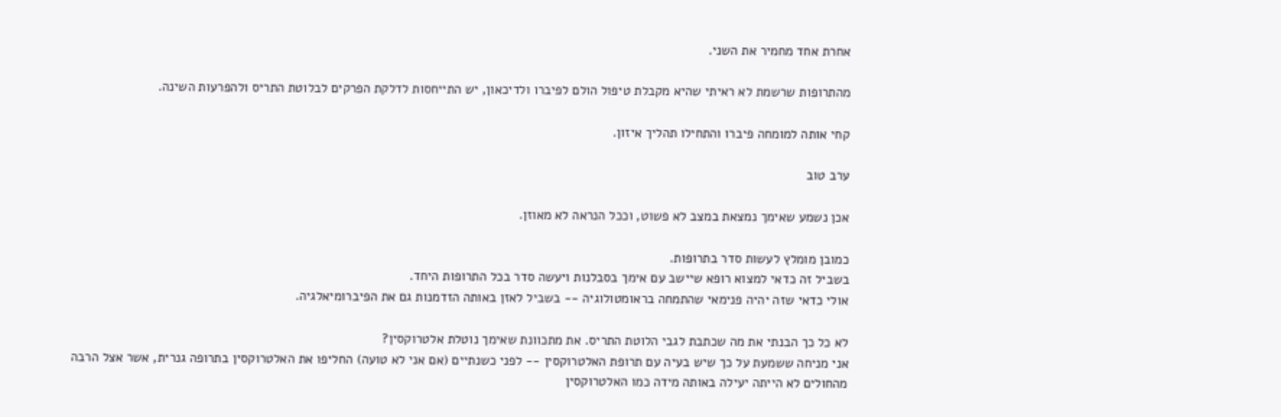אחרת אחד מחמיר את השני.

מהתרופות שרשמת לא ראיתי שהיא מקבלת טיפול הולם לפיברו ולדיכאון, יש התייחסות לדלקת הפרקים לבלוטת התריס ולהפרעות השינה.

קחי אותה למומחה פיברו והתחילו תהליך איזון.

ערב טוב

אכן נשמע שאימך נמצאת במצב לא פשוט, וככל הנראה לא מאוזן.

כמובן מומלץ לעשות סדר בתרופות.
בשביל זה כדאי למצוא רופא שיישב עם אימך בסבלנות ויעשה סדר בכל התרופות היחד.
אולי כדאי שזה יהיה פנימאי שהתמחה בראומטולוגיה -- בשביל לאזן באותה הזדמנות גם את הפיברומיאלגיה.

לא כל כך הבנתי את מה שכתבת לגבי הלוטת התריס. את מתכוונת שאימך נוטלת אלטרוקסין?
אני מניחה ששמעת על כך שיש בעיה עם תרופת האלטרוקסין -- לפני כשנתיים (אם אני לא טועה) החליפו את האלטרוקסין בתרופה גנרית, אשר אצל הרבה מהחולים לא הייתה יעילה באותה מידה כמו האלטרוקסין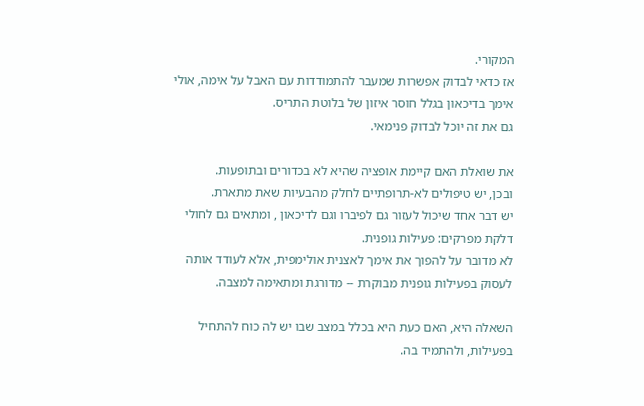המקורי.
אז כדאי לבדוק אפשרות שמעבר להתמודדות עם האבל על אימה, אולי אימך בדיכאון בגלל חוסר איזון של בלוטת התריס.
גם את זה יוכל לבדוק פנימאי.

את שואלת האם קיימת אופציה שהיא לא בכדורים ובתופעות.
ובכן, יש טיפולים לא-תרופתיים לחלק מהבעיות שאת מתארת.
יש דבר אחד שיכול לעזור גם לפיברו וגם לדיכאון , ומתאים גם לחולי דלקת מפרקים: פעילות גופנית.
לא מדובר על להפוך את אימך לאצנית אולימפית, אלא לעודד אותה לעסוק בפעילות גופנית מבוקרת -- מדורגת ומתאימה למצבה.

השאלה היא, האם כעת היא בכלל במצב שבו יש לה כוח להתחיל בפעילות, ולהתמיד בה.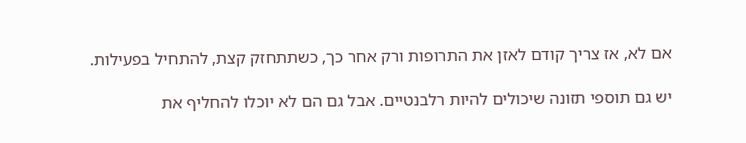אם לא, אז צריך קודם לאזן את התרופות ורק אחר כך, כשתתחזק קצת, להתחיל בפעילות.

יש גם תוספי תזונה שיכולים להיות רלבנטיים. אבל גם הם לא יוכלו להחליף את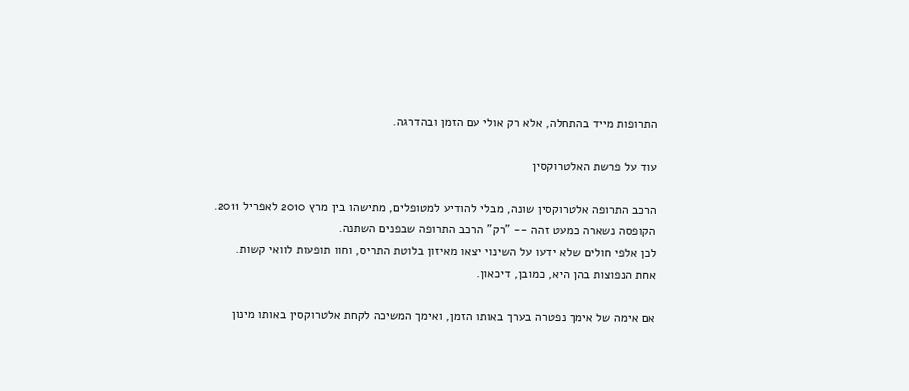התרופות מייד בהתחלה, אלא רק אולי עם הזמן ובהדרגה.

עוד על פרשת האלטרוקסין

הרכב התרופה אלטרוקסין שונה, מבלי להודיע למטופלים, מתישהו בין מרץ 2010 לאפריל 2011.
הקופסה נשארה כמעט זהה -- "רק" הרכב התרופה שבפנים השתנה.
לכן אלפי חולים שלא ידעו על השינוי יצאו מאיזון בלוטת התריס, וחוו תופעות לוואי קשות.
אחת הנפוצות בהן היא, כמובן, דיכאון.

אם אימה של אימך נפטרה בערך באותו הזמן, ואימך המשיכה לקחת אלטרוקסין באותו מינון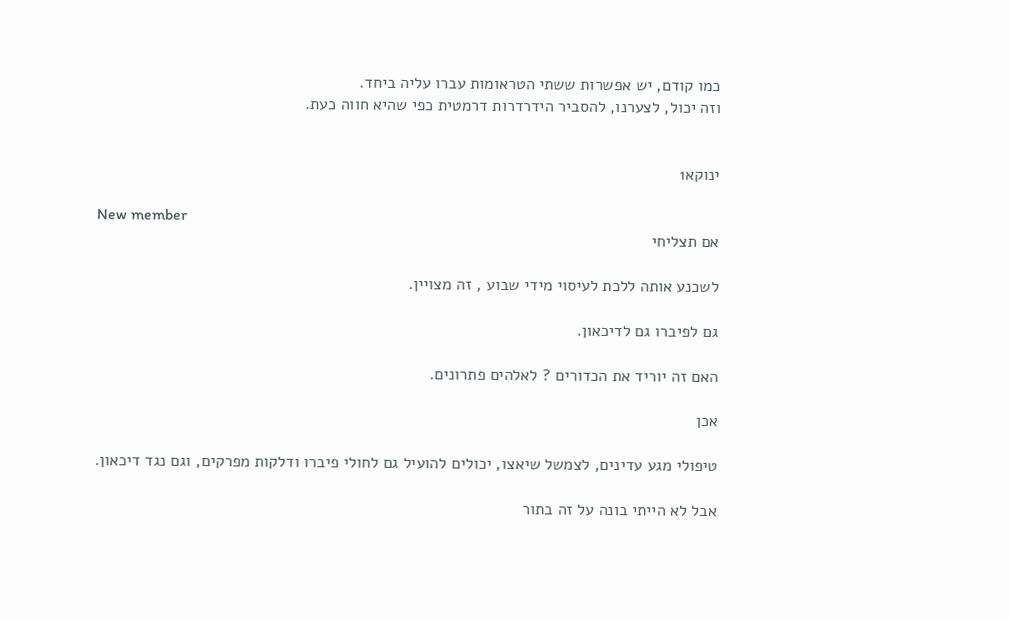כמו קודם, יש אפשרות ששתי הטראומות עברו עליה ביחד.
וזה יכול, לצערנו, להסביר הידרדרות דרמטית כפי שהיא חווה כעת.


ינוקא1

New member
אם תצליחי

לשכנע אותה ללכת לעיסוי מידי שבוע , זה מצויין.

גם לפיברו גם לדיכאון.

האם זה יוריד את הכדורים ? לאלהים פתרונים.

אכן

טיפולי מגע עדינים, לצמשל שיאצו, יכולים להועיל גם לחולי פיברו ודלקות מפרקים, וגם נגד דיכאון.

אבל לא הייתי בונה על זה בתור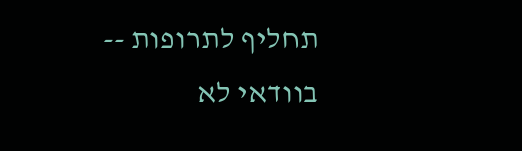תחליף לתרופות -- בוודאי לא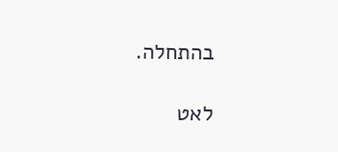בהתחלה.

לאט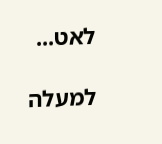לאט...

למעלה